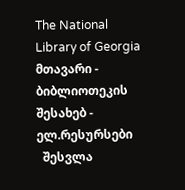The National Library of Georgia მთავარი - ბიბლიოთეკის შესახებ - ელ.რესურსები
  შესვლა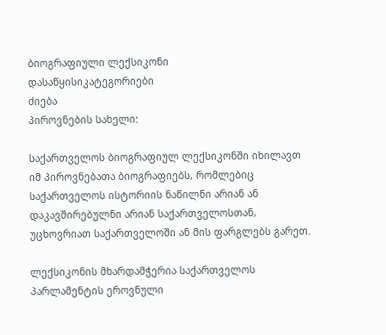ბიოგრაფიული ლექსიკონი
დასაწყისიკატეგორიები
ძიება
პიროვნების სახელი:

საქართველოს ბიოგრაფიულ ლექსიკონში იხილავთ იმ პიროვნებათა ბიოგრაფიებს, რომლებიც საქართველოს ისტორიის ნაწილნი არიან ან დაკავშირებულნი არიან საქართველოსთან, უცხოვრიათ საქართველოში ან მის ფარგლებს გარეთ.

ლექსიკონის მხარდამჭერია საქართველოს პარლამენტის ეროვნული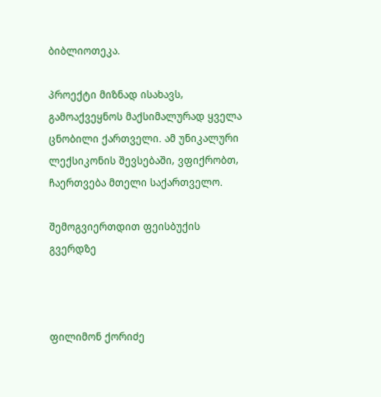ბიბლიოთეკა.

პროექტი მიზნად ისახავს, გამოაქვეყნოს მაქსიმალურად ყველა ცნობილი ქართველი. ამ უნიკალური ლექსიკონის შევსებაში, ვფიქრობთ, ჩაერთვება მთელი საქართველო.

შემოგვიერთდით ფეისბუქის გვერდზე



ფილიმონ ქორიძე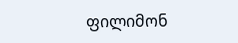ფილიმონ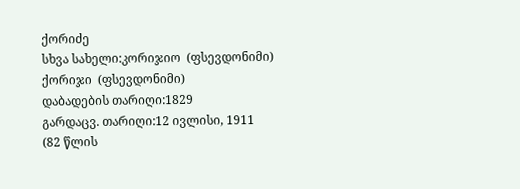ქორიძე
სხვა სახელი:კორიჯიო  (ფსევდონიმი)
ქორიჯი  (ფსევდონიმი)
დაბადების თარიღი:1829
გარდაცვ. თარიღი:12 ივლისი, 1911  (82 წლის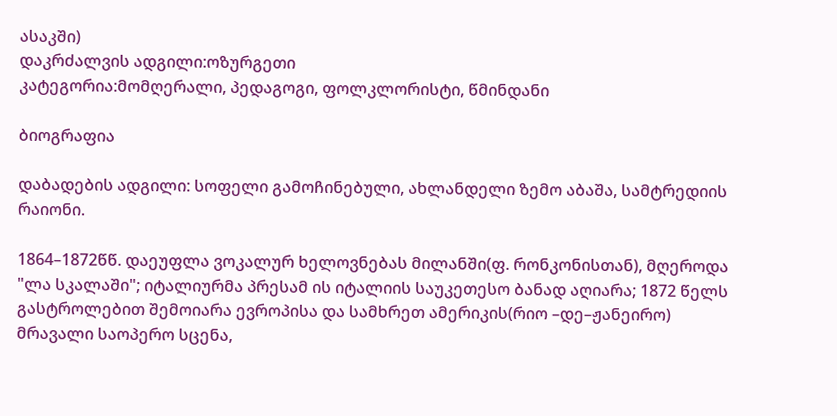ასაკში)
დაკრძალვის ადგილი:ოზურგეთი
კატეგორია:მომღერალი, პედაგოგი, ფოლკლორისტი, წმინდანი

ბიოგრაფია

დაბადების ადგილი: სოფელი გამოჩინებული, ახლანდელი ზემო აბაშა, სამტრედიის რაიონი.

1864–1872წწ. დაეუფლა ვოკალურ ხელოვნებას მილანში(ფ. რონკონისთან), მღეროდა "ლა სკალაში"; იტალიურმა პრესამ ის იტალიის საუკეთესო ბანად აღიარა; 1872 წელს გასტროლებით შემოიარა ევროპისა და სამხრეთ ამერიკის(რიო –დე–ჟანეირო) მრავალი საოპერო სცენა,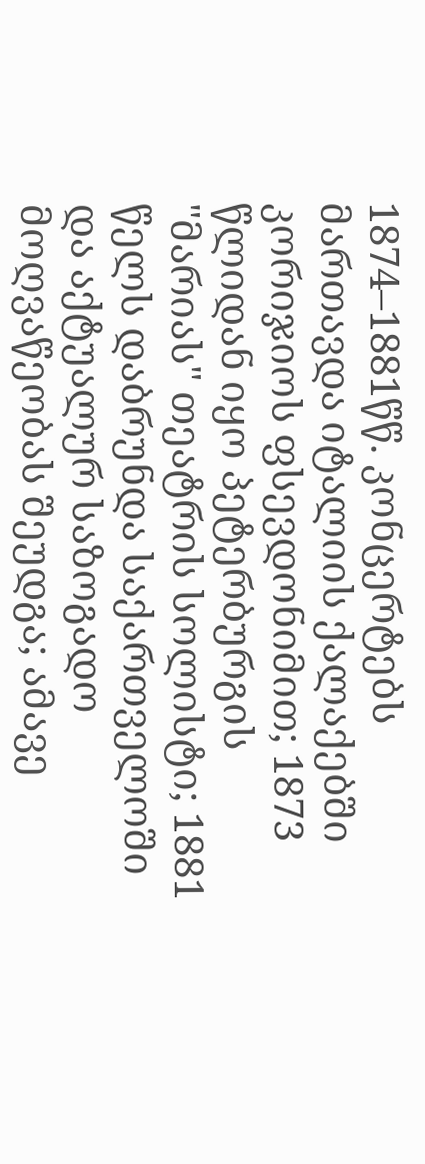1874–1881წწ. კონცერტებს მართავდა იტალიის ქალაქებში კორიჯიოს ფსევდონიმით; 1873 წლიდან იყო პეტერბურგის "მარიას" თეატრის სოლისტი; 1881 წელს დაბრუნდა საქართველოში და აქტუალურ საზოგადო მოღვაწეობას შეუდგა; ამავე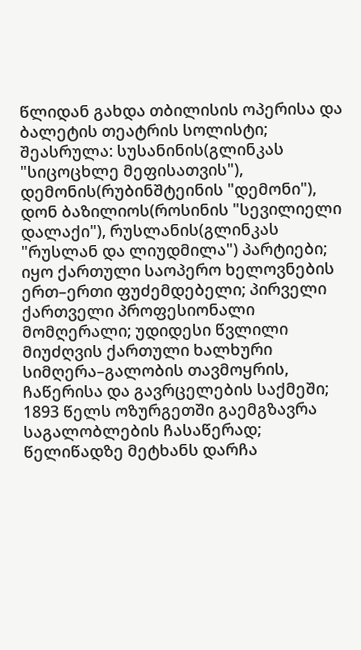წლიდან გახდა თბილისის ოპერისა და ბალეტის თეატრის სოლისტი; შეასრულა: სუსანინის(გლინკას "სიცოცხლე მეფისათვის"), დემონის(რუბინშტეინის "დემონი"), დონ ბაზილიოს(როსინის "სევილიელი დალაქი"), რუსლანის(გლინკას "რუსლან და ლიუდმილა") პარტიები; იყო ქართული საოპერო ხელოვნების ერთ–ერთი ფუძემდებელი; პირველი ქართველი პროფესიონალი მომღერალი; უდიდესი წვლილი მიუძღვის ქართული ხალხური სიმღერა–გალობის თავმოყრის, ჩაწერისა და გავრცელების საქმეში; 1893 წელს ოზურგეთში გაემგზავრა საგალობლების ჩასაწერად; წელიწადზე მეტხანს დარჩა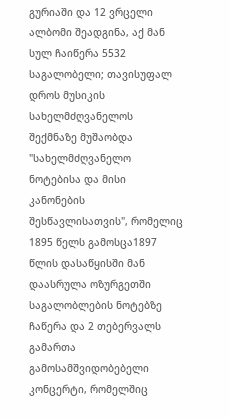გურიაში და 12 ვრცელი ალბომი შეადგინა, აქ მან სულ ჩაიწერა 5532 საგალობელი; თავისუფალ დროს მუსიკის სახელმძღვანელოს შექმნაზე მუშაობდა "სახელმძღვანელო ნოტებისა და მისი კანონების შესწავლისათვის", რომელიც 1895 წელს გამოსცა1897 წლის დასაწყისში მან დაასრულა ოზურგეთში საგალობლების ნოტებზე ჩაწერა და 2 თებერვალს გამართა გამოსამშვიდობებელი კონცერტი, რომელშიც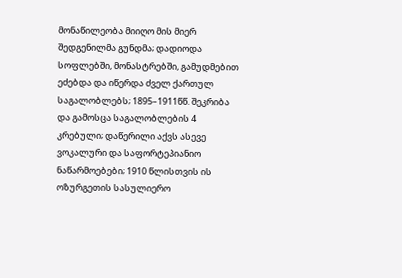მონაწილეობა მიიღო მის მიერ შედგენილმა გუნდმა; დადიოდა სოფლებში, მონასტრებში, გამუდმებით ეძებდა და იწერდა ძველ ქართულ საგალობლებს; 1895–1911წწ. შეკრიბა და გამოსცა საგალობლების 4 კრებული; დაწერილი აქვს ასევე ვოკალური და საფორტეპიანიო ნაწარმოებები; 1910 წლისთვის ის ოზურგეთის სასულიერო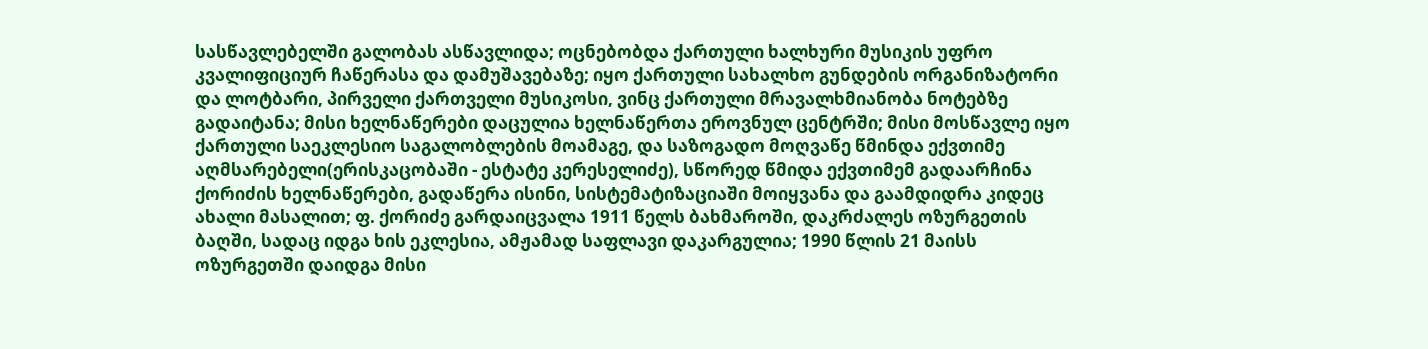სასწავლებელში გალობას ასწავლიდა; ოცნებობდა ქართული ხალხური მუსიკის უფრო კვალიფიციურ ჩაწერასა და დამუშავებაზე; იყო ქართული სახალხო გუნდების ორგანიზატორი და ლოტბარი, პირველი ქართველი მუსიკოსი, ვინც ქართული მრავალხმიანობა ნოტებზე გადაიტანა; მისი ხელნაწერები დაცულია ხელნაწერთა ეროვნულ ცენტრში; მისი მოსწავლე იყო ქართული საეკლესიო საგალობლების მოამაგე, და საზოგადო მოღვაწე წმინდა ექვთიმე აღმსარებელი(ერისკაცობაში - ესტატე კერესელიძე), სწორედ წმიდა ექვთიმემ გადაარჩინა ქორიძის ხელნაწერები, გადაწერა ისინი, სისტემატიზაციაში მოიყვანა და გაამდიდრა კიდეც ახალი მასალით; ფ. ქორიძე გარდაიცვალა 1911 წელს ბახმაროში, დაკრძალეს ოზურგეთის ბაღში, სადაც იდგა ხის ეკლესია, ამჟამად საფლავი დაკარგულია; 1990 წლის 21 მაისს ოზურგეთში დაიდგა მისი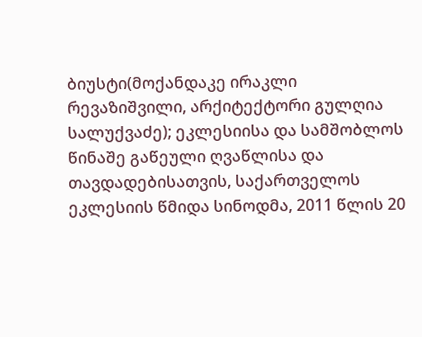ბიუსტი(მოქანდაკე ირაკლი რევაზიშვილი, არქიტექტორი გულღია სალუქვაძე); ეკლესიისა და სამშობლოს წინაშე გაწეული ღვაწლისა და თავდადებისათვის, საქართველოს ეკლესიის წმიდა სინოდმა, 2011 წლის 20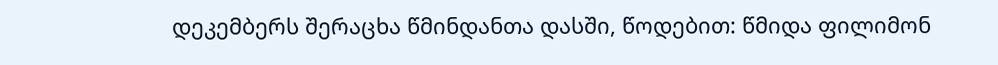დეკემბერს შერაცხა წმინდანთა დასში, წოდებით: წმიდა ფილიმონ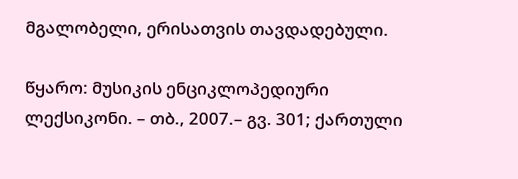მგალობელი, ერისათვის თავდადებული.

წყარო: მუსიკის ენციკლოპედიური ლექსიკონი. – თბ., 2007.– გვ. 301; ქართული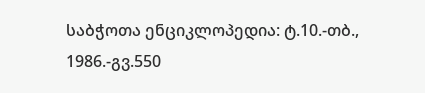საბჭოთა ენციკლოპედია: ტ.10.-თბ., 1986.-გვ.550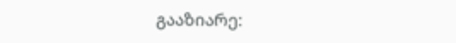გააზიარე: